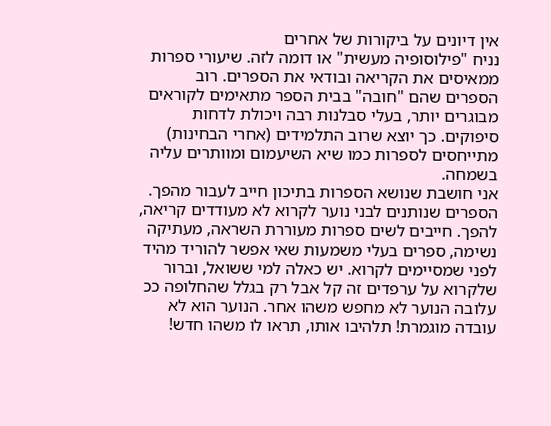אין דיונים על ביקורות של אחרים
נניח "פילוסופיה מעשית" או דומה לזה. שיעורי ספרות ממאיסים את הקריאה ובודאי את הספרים. רוב הספרים שהם "חובה" בבית הספר מתאימים לקוראים מבוגרים יותר, בעלי סבלנות רבה ויכולת לדחות סיפוקים. כך יוצא שרוב התלמידים (אחרי הבחינות) מתייחסים לספרות כמו שיא השיעמום ומוותרים עליה בשמחה.
אני חושבת שנושא הספרות בתיכון חייב לעבור מהפך. הספרים שנותנים לבני נוער לקרוא לא מעודדים קריאה, להפך. חייבים לשים ספרות מעוררת השראה, מעתיקה נשימה, ספרים בעלי משמעות שאי אפשר להוריד מהיד לפני שמסיימים לקרוא. יש כאלה למי ששואל, וברור שלקרוא על ערפדים זה קל אבל רק בגלל שהחלופה ככ עלובה הנוער לא מחפש משהו אחר. הנוער הוא לא עובדה מוגמרת! תלהיבו אותו, תראו לו משהו חדש!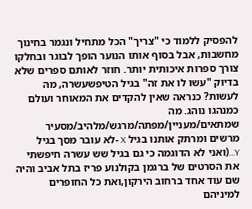להפסיק ללמוד כי "צריך" הכל מתחיל ונגמר בחינוך
מחשבות, אבל בסוף אותו הנוער הופך לבוגר ובחלקו צורך ספרות איכותית יותר. חוזר לאותם ספרים שלא בדיוק "עשו לו את זה" בגיל הטיפשעשרה, מה לעשות? כנראה שאין להקדים את המאוחר ועולם כמנהגו נוהג. מה שמתאים/מעניין/מפתה/מרגש/מלהיב/מסעיר מרשים ומרתק אותנו בגיל X -לא עובר מסך בגיל Y...(ואני לא הדוגמה כי גם בגיל שש עשרה חיפשתי את הסרטים של ברגמן בקולנוע פריז בתל אביב והיה שם עוד אחד ברחוב הירקון,ואת כל החופרים למיניהם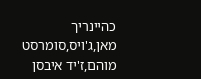כהיינריך מאן,ג'ויס,סומרסט מוהם,ז'יד איבסן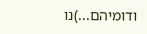ודומיהם...)נו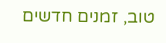טוב, זמנים חדשים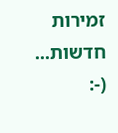זמירות חדשות... (-: